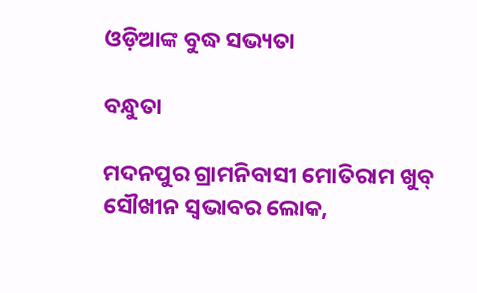ଓଡ଼ିଆଙ୍କ ବୁଦ୍ଧ ସଭ୍ୟତା

ବନ୍ଧୁତା

ମଦନପୁର ଗ୍ରାମନିବାସୀ ମୋତିରାମ ଖୁବ୍ ସୌଖୀନ ସ୍ୱଭାବର ଲୋକ,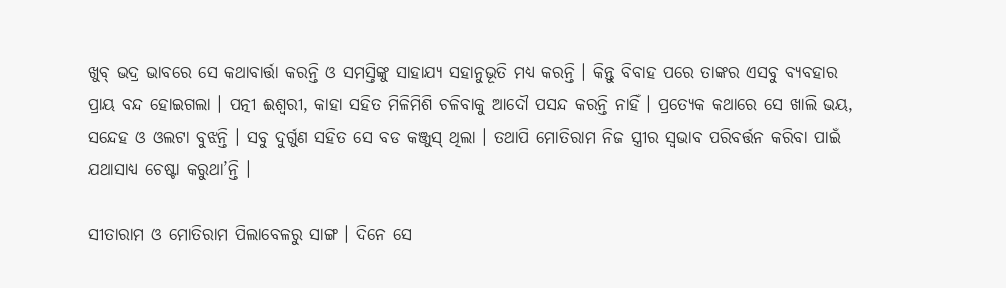ଖୁବ୍ ଭଦ୍ର ଭାବରେ ସେ କଥାବାର୍ତ୍ତା କରନ୍ତି ଓ ସମସ୍ତିଙ୍କୁ ସାହାଯ୍ୟ ସହାନୁଭୂତି ମଧ୍ୟ କରନ୍ତି । କିନ୍ତୁ ବିବାହ ପରେ ତାଙ୍କର ଏସବୁ ବ୍ୟବହାର ପ୍ରାୟ ବନ୍ଦ ହୋଇଗଲା । ପତ୍ନୀ ଈଶ୍ୱରୀ, କାହା ସହିତ ମିଳିମିଶି ଚଳିବାକୁ ଆଦୌ ପସନ୍ଦ କରନ୍ତି ନାହିଁ । ପ୍ରତ୍ୟେକ କଥାରେ ସେ ଖାଲି ଭୟ, ସନ୍ଦେହ ଓ ଓଲଟା ବୁଝନ୍ତି । ସବୁ ଦୁର୍ଗୁଣ ସହିତ ସେ ବଡ କଞ୍ଜୁସ୍ ଥିଲା । ତଥାପି ମୋତିରାମ ନିଜ ସ୍ତ୍ରୀର ସ୍ୱଭାବ ପରିବର୍ତ୍ତନ କରିବା ପାଇଁ ଯଥାସାଧ୍ୟ ଚେଷ୍ଟା କରୁଥା’ନ୍ତି ।

ସୀତାରାମ ଓ ମୋତିରାମ ପିଲାବେଳରୁ ସାଙ୍ଗ । ଦିନେ ସେ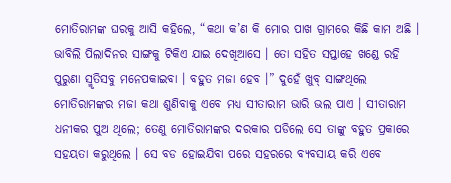ମୋତିରାମଙ୍କ ଘରକୁ ଆସି କହିଲେ, “କଥା କ’ଣ କି ମୋର ପାଖ ଗ୍ରାମରେ କିଛି କାମ ଅଛି । ଭାବିଲି ପିଲାଦିନର ସାଙ୍ଗକୁ ଟିକିଏ ଯାଇ ଦେଖିଆସେ । ତୋ ସହିତ ସପ୍ତାହେ ଖଣ୍ଡେ ରହି ପୁରୁଣା ସ୍ମୃତିସବୁ ମନେପକାଇବା । ବହୁତ ମଜା ହେବ ।” ଦୁହେଁ ଖୁବ୍ ସାଙ୍ଗଥିଲେ ମୋତିରାମଙ୍କର ମଜା କଥା ଶୁଣିବାକୁ ଏବେ ମଧ୍ୟ ସୀତାରାମ ଭାରି ଭଲ ପାଏ । ସୀତାରାମ ଧନୀକର ପୁଅ ଥିଲେ; ତେଣୁ ମୋତିରାମଙ୍କର ଦରକାର ପଡିଲେ ସେ ତାଙ୍କୁ ବହୁତ ପ୍ରକାରେ ସହୟତା କରୁଥିଲେ । ସେ ବଡ ହୋଇଯିବା ପରେ ସହରରେ ବ୍ୟବସାୟ କରି ଏବେ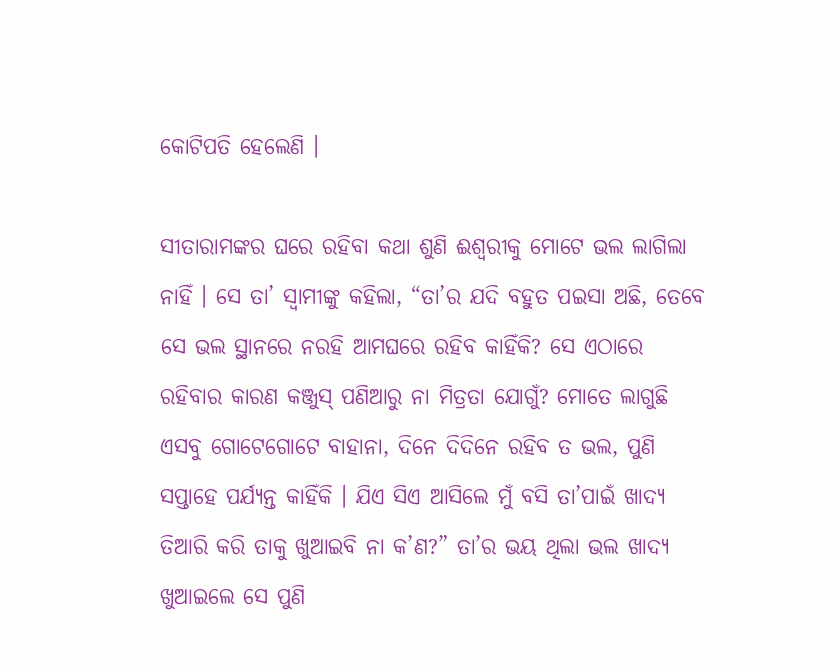କୋଟିପତି ହେଲେଣି ।

ସୀତାରାମଙ୍କର ଘରେ ରହିବା କଥା ଶୁଣି ଈଶ୍ୱରୀକୁ ମୋଟେ ଭଲ ଲାଗିଲା ନାହିଁ । ସେ ତା’ ସ୍ୱାମୀଙ୍କୁ କହିଲା, “ତା’ର ଯଦି ବହୁତ ପଇସା ଅଛି, ତେବେ ସେ ଭଲ ସ୍ଥାନରେ ନରହି ଆମଘରେ ରହିବ କାହିଁକି? ସେ ଏଠାରେ ରହିବାର କାରଣ କଞ୍ଜୁସ୍ ପଣିଆରୁ ନା ମିତ୍ରତା ଯୋଗୁଁ? ମୋତେ ଲାଗୁଛି ଏସବୁ ଗୋଟେଗୋଟେ ବାହାନା, ଦିନେ ଦିଦିନେ ରହିବ ତ ଭଲ, ପୁଣି ସପ୍ତାହେ ପର୍ଯ୍ୟନ୍ତ କାହିଁକି । ଯିଏ ସିଏ ଆସିଲେ ମୁଁ ବସି ତା’ପାଇଁ ଖାଦ୍ୟ ତିଆରି କରି ତାକୁ ଖୁଆଇବି ନା କ’ଣ?” ତା’ର ଭୟ ଥିଲା ଭଲ ଖାଦ୍ୟ ଖୁଆଇଲେ ସେ ପୁଣି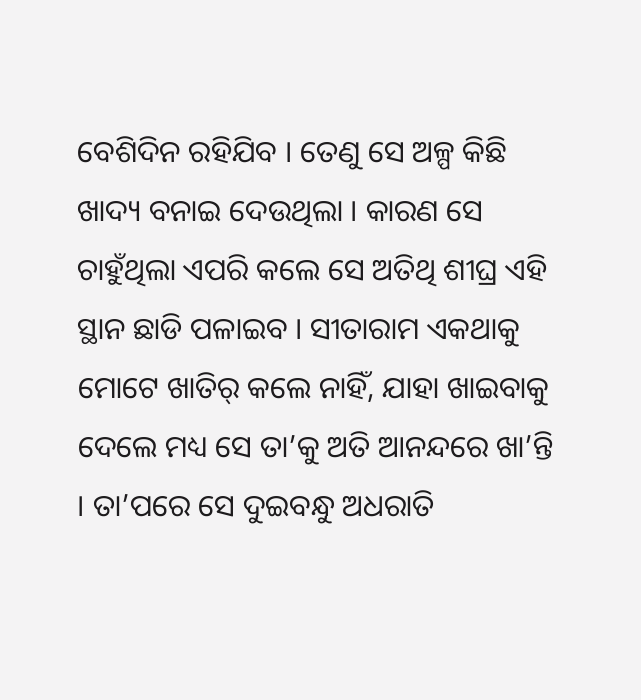ବେଶିଦିନ ରହିଯିବ । ତେଣୁ ସେ ଅଳ୍ପ କିଛି ଖାଦ୍ୟ ବନାଇ ଦେଉଥିଲା । କାରଣ ସେ ଚାହୁଁଥିଲା ଏପରି କଲେ ସେ ଅତିଥି ଶୀଘ୍ର ଏହି ସ୍ଥାନ ଛାଡି ପଳାଇବ । ସୀତାରାମ ଏକଥାକୁ ମୋଟେ ଖାତିର୍ କଲେ ନାହିଁ, ଯାହା ଖାଇବାକୁ ଦେଲେ ମଧ୍ୟ ସେ ତା’କୁ ଅତି ଆନନ୍ଦରେ ଖା’ନ୍ତି । ତା’ପରେ ସେ ଦୁଇବନ୍ଧୁ ଅଧରାତି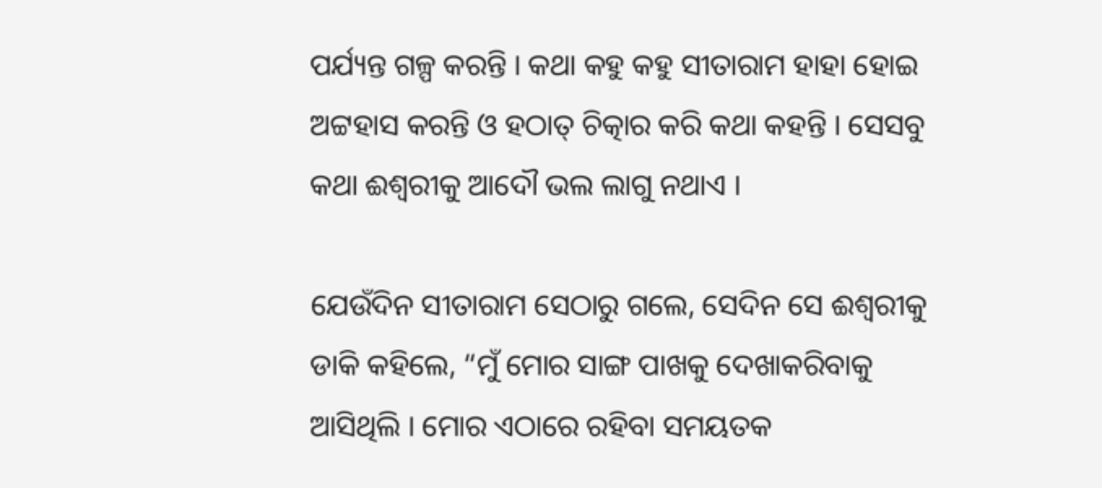ପର୍ଯ୍ୟନ୍ତ ଗଳ୍ପ କରନ୍ତି । କଥା କହୁ କହୁ ସୀତାରାମ ହାହା ହୋଇ ଅଟ୍ଟହାସ କରନ୍ତି ଓ ହଠାତ୍ ଚିତ୍କାର କରି କଥା କହନ୍ତି । ସେସବୁ କଥା ଈଶ୍ୱରୀକୁ ଆଦୌ ଭଲ ଲାଗୁ ନଥାଏ ।

ଯେଉଁଦିନ ସୀତାରାମ ସେଠାରୁ ଗଲେ, ସେଦିନ ସେ ଈଶ୍ୱରୀକୁ ଡାକି କହିଲେ, “ମୁଁ ମୋର ସାଙ୍ଗ ପାଖକୁ ଦେଖାକରିବାକୁ ଆସିଥିଲି । ମୋର ଏଠାରେ ରହିବା ସମୟତକ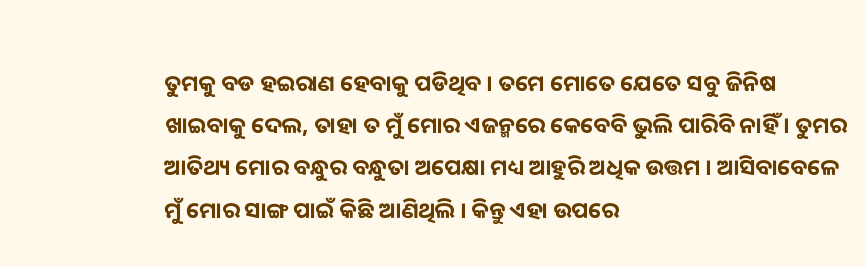ତୁମକୁ ବଡ ହଇରାଣ ହେବାକୁ ପଡିଥିବ । ତମେ ମୋତେ ଯେତେ ସବୁ ଜିନିଷ ଖାଇବାକୁ ଦେଲ, ତାହା ତ ମୁଁ ମୋର ଏଜନ୍ମରେ କେବେବି ଭୁଲି ପାରିବି ନାହିଁ । ତୁମର ଆତିଥ୍ୟ ମୋର ବନ୍ଧୁର ବନ୍ଧୁତା ଅପେକ୍ଷା ମଧ୍ୟ ଆହୁରି ଅଧିକ ଉତ୍ତମ । ଆସିବାବେଳେ ମୁଁ ମୋର ସାଙ୍ଗ ପାଇଁ କିଛି ଆଣିଥିଲି । କିନ୍ତୁ ଏହା ଉପରେ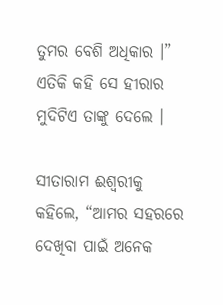ତୁମର ବେଶି ଅଧିକାର ।” ଏତିକି କହି ସେ ହୀରାର ମୁଦିଟିଏ ତାଙ୍କୁ ଦେଲେ ।

ସୀତାରାମ ଈଶ୍ୱରୀକୁ କହିଲେ, “ଆମର ସହରରେ ଦେଖିବା ପାଇଁ ଅନେକ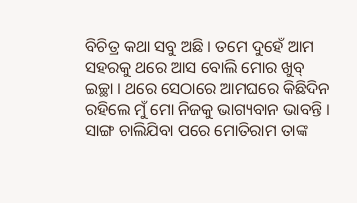ବିଚିତ୍ର କଥା ସବୁ ଅଛି । ତମେ ଦୁହେଁ ଆମ ସହରକୁ ଥରେ ଆସ ବୋଲି ମୋର ଖୁବ୍ ଇଚ୍ଛା । ଥରେ ସେଠାରେ ଆମଘରେ କିଛିଦିନ ରହିଲେ ମୁଁ ମୋ ନିଜକୁ ଭାଗ୍ୟବାନ ଭାବନ୍ତି । ସାଙ୍ଗ ଚାଲିଯିବା ପରେ ମୋତିରାମ ତାଙ୍କ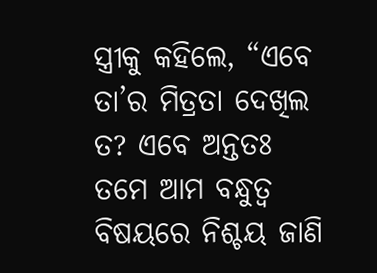ସ୍ତ୍ରୀକୁ କହିଲେ, “ଏବେ ତା’ର ମିତ୍ରତା ଦେଖିଲ ତ? ଏବେ ଅନ୍ତତଃ ତମେ ଆମ ବନ୍ଧୁତ୍ୱ ବିଷୟରେ ନିଶ୍ଚୟ ଜାଣି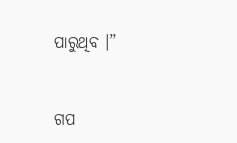ପାରୁଥିବ ।”


ଗପ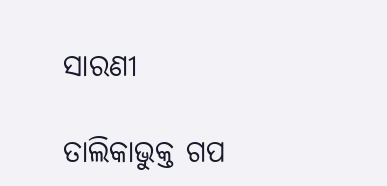ସାରଣୀ

ତାଲିକାଭୁକ୍ତ ଗପ